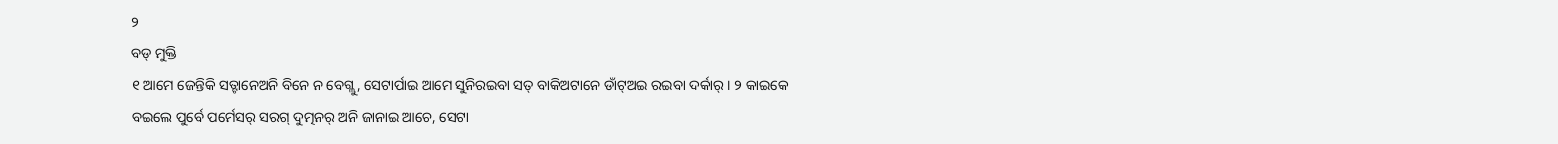୨
ବଡ୍ ମୁକ୍ତି
୧ ଆମେ ଜେନ୍ତିକି ସତ୍ଟାନେଅନି ବିନେ ନ ବେଗ୍ଲୁ, ସେଟାର୍ପାଇ ଆମେ ସୁନିରଇବା ସତ୍ ବାକିଅଟାନେ ଡାଁଟ୍ଅଇ ରଇବା ଦର୍କାର୍ । ୨ କାଇକେ ବଇଲେ ପୁର୍ବେ ପର୍ମେସର୍ ସରଗ୍ ଦୁତ୍ମନର୍ ଅନି ଜାନାଇ ଆଚେ, ସେଟା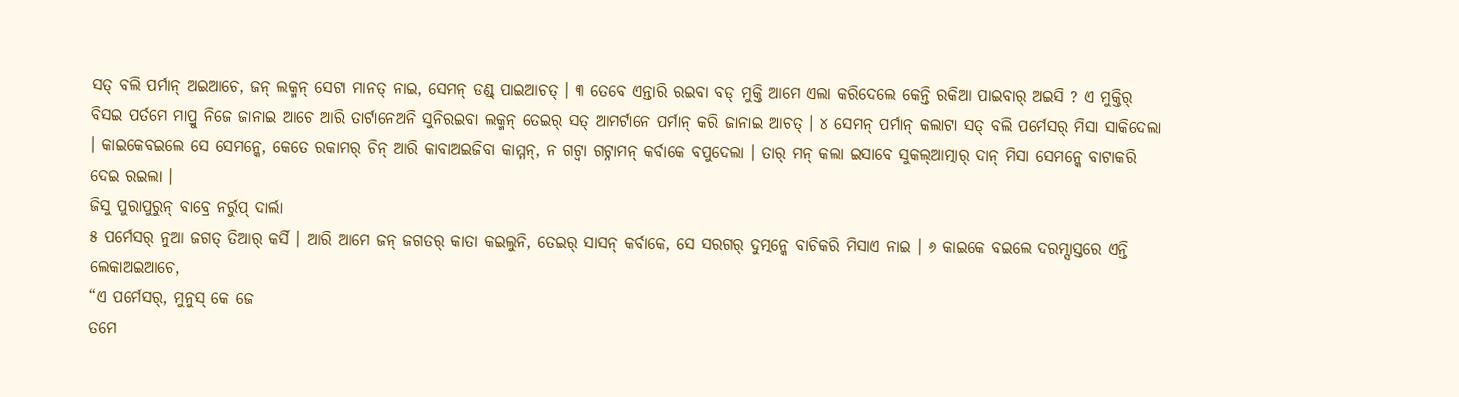ସତ୍ ବଲି ପର୍ମାନ୍ ଅଇଆଚେ, ଜନ୍ ଲକ୍ମନ୍ ସେଟା ମାନତ୍ ନାଇ, ସେମନ୍ ଡଣ୍ଡ୍ ପାଇଆଚତ୍ । ୩ ତେବେ ଏନ୍ତାରି ରଇବା ବଡ୍ ମୁକ୍ତି ଆମେ ଏଲା କରିଦେଲେ କେନ୍ତି ରକିଆ ପାଇବାର୍ ଅଇସି ? ଏ ମୁକ୍ତିର୍ ବିସଇ ପର୍ତମେ ମାପ୍ରୁ ନିଜେ ଜାନାଇ ଆଚେ ଆରି ତାର୍ଟାନେଅନି ସୁନିରଇବା ଲକ୍ମନ୍ ତେଇର୍ ସତ୍ ଆମର୍ଟାନେ ପର୍ମାନ୍ କରି ଜାନାଇ ଆଚତ୍ । ୪ ସେମନ୍ ପର୍ମାନ୍ କଲାଟା ସତ୍ ବଲି ପର୍ମେସର୍ ମିସା ସାକିଦେଲା । କାଇକେବଇଲେ ସେ ସେମନ୍କେ, କେତେ ରକାମର୍ ଚିନ୍ ଆରି କାବାଅଇଜିବା କାମ୍ମନ୍, ନ ଗଟ୍ବା ଗଟ୍ନାମନ୍ କର୍ବାକେ ବପୁଦେଲା । ତାର୍ ମନ୍ କଲା ଇସାବେ ସୁକଲ୍ଆତ୍ମାର୍ ଦାନ୍ ମିସା ସେମନ୍କେ ବାଟାକରି ଦେଇ ରଇଲା ।
ଜିସୁ ପୁରାପୁରୁନ୍ ବାବ୍ରେ ନର୍ରୁପ୍ ଦାର୍ଲା
୫ ପର୍ମେସର୍ ନୁଆ ଜଗତ୍ ତିଆର୍ କର୍ସି । ଆରି ଆମେ ଜନ୍ ଜଗତର୍ କାତା କଇଲୁନି, ତେଇର୍ ସାସନ୍ କର୍ବାକେ, ସେ ସରଗର୍ ଦୁତ୍ମନ୍କେ ବାଚିକରି ମିସାଏ ନାଇ । ୬ କାଇକେ ବଇଲେ ଦରମ୍ସାସ୍ତରେ ଏନ୍ତି ଲେକାଅଇଆଚେ,
“ଏ ପର୍ମେସର୍, ମୁନୁସ୍ କେ ଜେ
ତମେ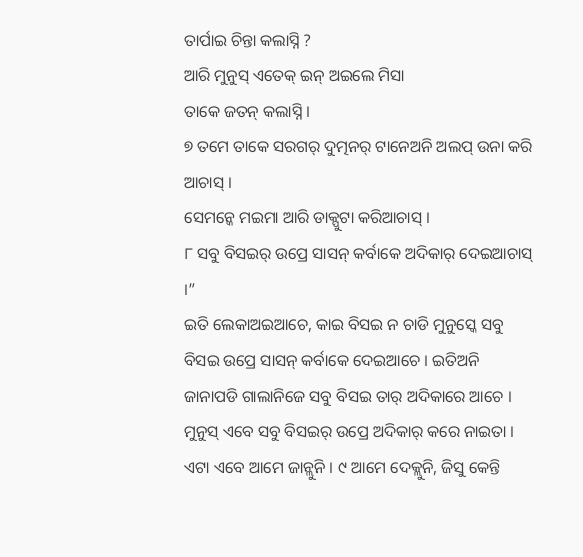ତାର୍ପାଇ ଚିନ୍ତା କଲାସ୍ନି ?
ଆରି ମୁନୁସ୍ ଏତେକ୍ ଇନ୍ ଅଇଲେ ମିସା
ତାକେ ଜତନ୍ କଲାସ୍ନି ।
୭ ତମେ ତାକେ ସରଗର୍ ଦୁତ୍ମନର୍ ଟାନେଅନି ଅଲପ୍ ଉନା କରି ଆଚାସ୍ ।
ସେମନ୍କେ ମଇମା ଆରି ଡାକ୍ପୁଟା କରିଆଚାସ୍ ।
୮ ସବୁ ବିସଇର୍ ଉପ୍ରେ ସାସନ୍ କର୍ବାକେ ଅଦିକାର୍ ଦେଇଆଚାସ୍ ।”
ଇତି ଲେକାଅଇଆଚେ, କାଇ ବିସଇ ନ ଚାଡି ମୁନୁସ୍କେ ସବୁ ବିସଇ ଉପ୍ରେ ସାସନ୍ କର୍ବାକେ ଦେଇଆଚେ । ଇତିଅନି ଜାନାପଡି ଗାଲାନିଜେ ସବୁ ବିସଇ ତାର୍ ଅଦିକାରେ ଆଚେ । ମୁନୁସ୍ ଏବେ ସବୁ ବିସଇର୍ ଉପ୍ରେ ଅଦିକାର୍ କରେ ନାଇତା । ଏଟା ଏବେ ଆମେ ଜାନ୍ଲୁନି । ୯ ଆମେ ଦେକ୍ଲୁନି, ଜିସୁ କେନ୍ତି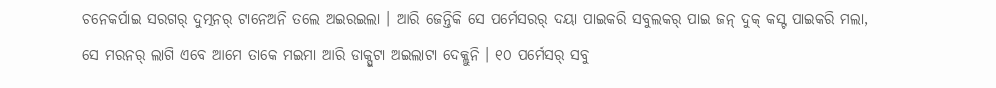ଚନେକର୍ପାଇ ସରଗର୍ ଦୁତ୍ମନର୍ ଟାନେଅନି ତଲେ ଅଇରଇଲା । ଆରି ଜେନ୍ତିକି ସେ ପର୍ମେସରର୍ ଦୟା ପାଇକରି ସବୁଲକର୍ ପାଇ ଜନ୍ ଦୁକ୍ କସ୍ଟ ପାଇକରି ମଲା, ସେ ମରନର୍ ଲାଗି ଏବେ ଆମେ ତାକେ ମଇମା ଆରି ଡାକ୍ପୁଟା ଅଇଲାଟା ଦେକ୍ଲୁନି । ୧୦ ପର୍ମେସର୍ ସବୁ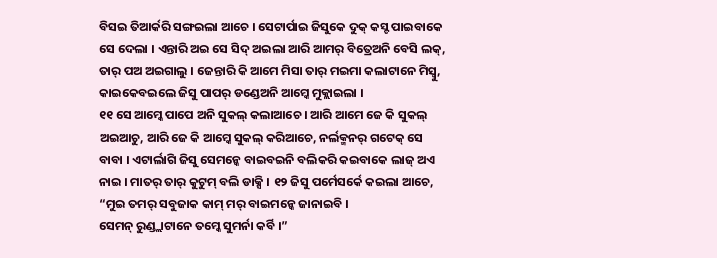ବିସଇ ତିଆର୍କରି ସଙ୍ଗଇଲା ଆଚେ । ସେଟାର୍ପାଇ ଜିସୁକେ ଦୁକ୍ କସ୍ଟ ପାଇବାକେ ସେ ଦେଲା । ଏନ୍ତାରି ଅଇ ସେ ସିଦ୍ ଅଇଲା ଆରି ଆମର୍ ବିତ୍ରେଅନି ବେସି ଲକ୍, ତାର୍ ପଅ ଅଇଗାଲୁ । ଜେନ୍ତାରି କି ଆମେ ମିସା ତାର୍ ମଇମା କଲାଟାନେ ମିସ୍ବୁ, କାଇକେବଇଲେ ଜିସୁ ପାପର୍ ଡଣ୍ଡେଅନି ଆମ୍କେ ମୁକ୍ଲାଇଲା ।
୧୧ ସେ ଆମ୍କେ ପାପେ ଅନି ସୁକଲ୍ କଲାଆଚେ । ଆରି ଆମେ ଜେ କି ସୁକଲ୍ ଅଇଆଚୁ, ଆରି ଜେ କି ଆମ୍କେ ସୁକଲ୍ କରିଆଚେ, ନର୍ଲକ୍ମନର୍ ଗଟେକ୍ ସେ ବାବା । ଏଟାର୍ଲାଗି ଜିସୁ ସେମନ୍କେ ବାଇବଇନି ବଲିକରି କଇବାକେ ଲାଜ୍ ଅଏ ନାଇ । ମାତର୍ ତାର୍ କୁଟୁମ୍ ବଲି ଡାକ୍ସି । ୧୨ ଜିସୁ ପର୍ମେସର୍କେ କଇଲା ଆଚେ,
“ମୁଇ ତମର୍ ସବୁଜାକ କାମ୍ ମର୍ ବାଇମନ୍କେ ଜାନାଇବି ।
ସେମନ୍ ରୁଣ୍ଡ୍ଲାଟାନେ ତମ୍କେ ସୁମର୍ନା କର୍ବି ।”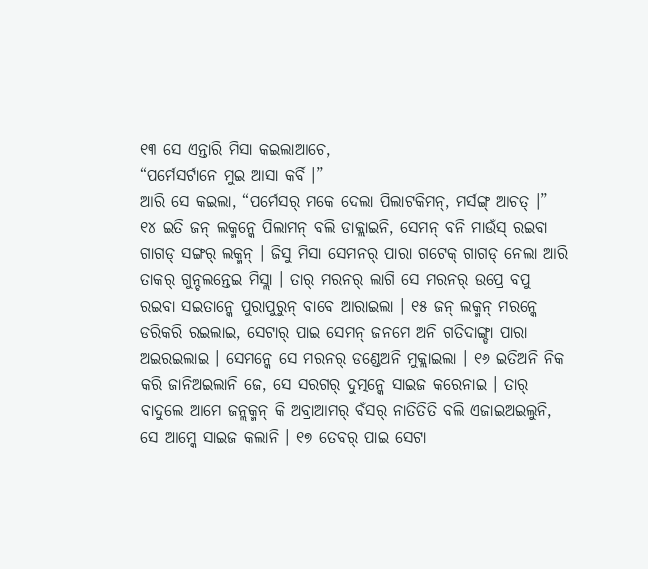୧୩ ସେ ଏନ୍ତାରି ମିସା କଇଲାଆଚେ,
“ପର୍ମେସର୍ଟାନେ ମୁଇ ଆସା କର୍ବି ।”
ଆରି ସେ କଇଲା, “ପର୍ମେସର୍ ମକେ ଦେଲା ପିଲାଟକିମନ୍, ମର୍ସଙ୍ଗ୍ ଆଚତ୍ ।”
୧୪ ଇତି ଜନ୍ ଲକ୍ମନ୍କେ ପିଲାମନ୍ ବଲି ଡାକ୍ଲାଇନି, ସେମନ୍ ବନି ମାଉଁସ୍ ରଇବା ଗାଗଡ୍ ସଙ୍ଗର୍ ଲକ୍ମନ୍ । ଜିସୁ ମିସା ସେମନର୍ ପାରା ଗଟେକ୍ ଗାଗଡ୍ ନେଲା ଆରି ତାକର୍ ଗୁନ୍ଚଲନ୍ତେଇ ମିସ୍ଲା । ତାର୍ ମରନର୍ ଲାଗି ସେ ମରନର୍ ଉପ୍ରେ ବପୁ ରଇବା ସଇତାନ୍କେ ପୁରାପୁରୁନ୍ ବାବେ ଆରାଇଲା । ୧୫ ଜନ୍ ଲକ୍ମନ୍ ମରନ୍କେ ଡରିକରି ରଇଲାଇ, ସେଟାର୍ ପାଇ ସେମନ୍ ଜନମେ ଅନି ଗତିଦାଙ୍ଗ୍ଡା ପାରା ଅଇରଇଲାଇ । ସେମନ୍କେ ସେ ମରନର୍ ଡଣ୍ଡେଅନି ମୁକ୍ଲାଇଲା । ୧୬ ଇତିଅନି ନିକ କରି ଜାନିଅଇଲାନି ଜେ, ସେ ସରଗର୍ ଦୁତ୍ମନ୍କେ ସାଇଜ କରେନାଇ । ତାର୍ ବାଦୁଲେ ଆମେ ଜନ୍ଲକ୍ମନ୍ କି ଅବ୍ରାଆମର୍ ବଁସର୍ ନାତିତିତି ବଲି ଏଜାଇଅଇଲୁନି, ସେ ଆମ୍କେ ସାଇଜ କଲାନି । ୧୭ ତେବର୍ ପାଇ ସେଟା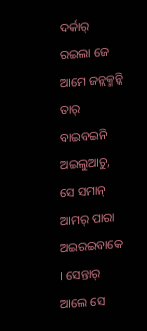ଦର୍କାର୍ ରଇଲା ଜେ ଆମେ ଜନ୍ଲକ୍ମନ୍କି ତାର୍ ବାଇବଇନି ଅଇଲୁଆଚୁ, ସେ ସମାନ୍ ଆମର୍ ପାରା ଅଇରଇବାକେ । ସେନ୍ତାର୍ ଆଲେ ସେ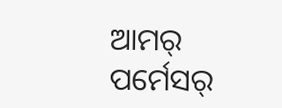ଆମର୍ ପର୍ମେସର୍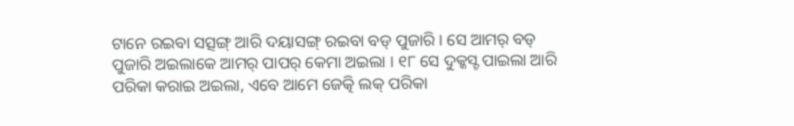ଟାନେ ରଇବା ସତ୍ସଙ୍ଗ୍ ଆରି ଦୟାସଙ୍ଗ୍ ରଇବା ବଡ୍ ପୁଜାରି । ସେ ଆମର୍ ବଡ୍ ପୁଜାରି ଅଇଲାକେ ଆମର୍ ପାପର୍ କେମା ଅଇଲା । ୧୮ ସେ ଦୁକ୍କସ୍ଟ ପାଇଲା ଆରି ପରିକା କରାଇ ଅଇଲା, ଏବେ ଆମେ ଜେତ୍କି ଲକ୍ ପରିକା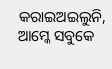କରାଇଅଇଲୁନି, ଆମ୍କେ ସବୁକେ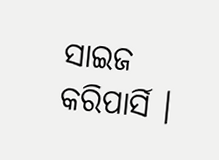ସାଇଜ କରିପାର୍ସି ।